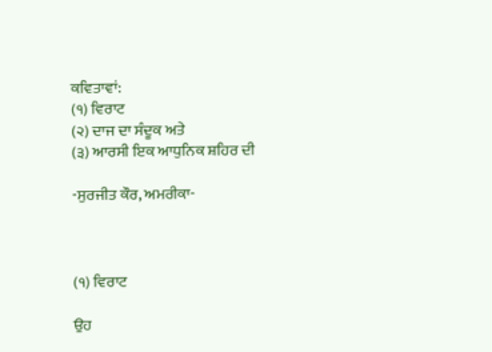ਕਵਿਤਾਵਾਂ:
(੧) ਵਿਰਾਟ
(੨) ਦਾਜ ਦਾ ਸੰਦੂਕ ਅਤੇ
(੩) ਆਰਸੀ ਇਕ ਆਧੁਨਿਕ ਸ਼ਹਿਰ ਦੀ

-ਸੁਰਜੀਤ ਕੌਰ, ਅਮਰੀਕਾ-



(੧) ਵਿਰਾਟ

ਉਹ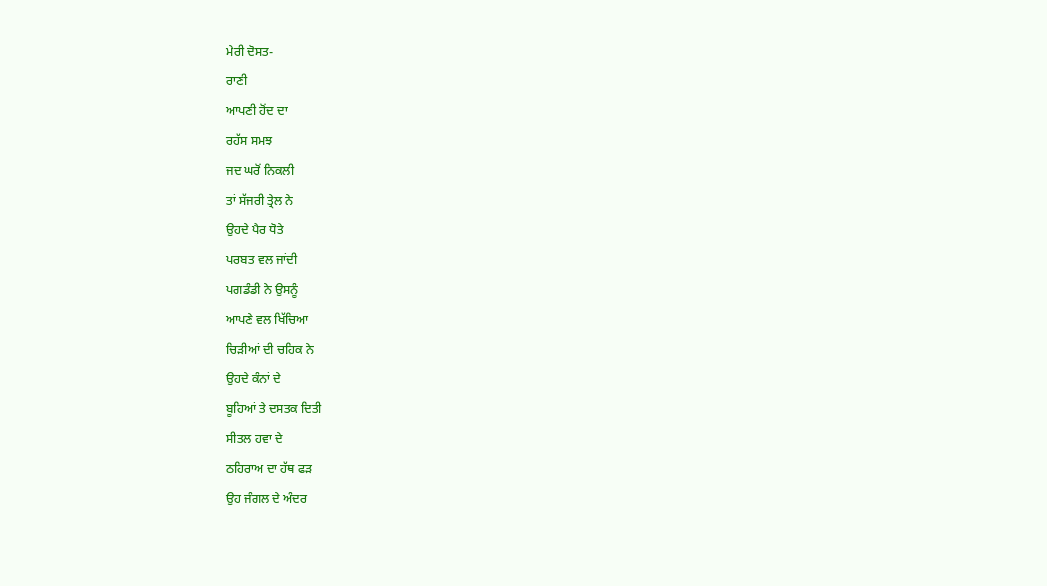ਮੇਰੀ ਦੋਸਤ-
ਰਾਣੀ
ਆਪਣੀ ਹੋਂਦ ਦਾ
ਰਹੱਸ ਸਮਝ
ਜਦ ਘਰੋਂ ਨਿਕਲੀ
ਤਾਂ ਸੱਜਰੀ ਤ੍ਰੇਲ ਨੇ
ਉਹਦੇ ਪੈਰ ਧੋਤੇ
ਪਰਬਤ ਵਲ ਜਾਂਦੀ
ਪਗਡੰਡੀ ਨੇ ਉਸਨੂੰ
ਆਪਣੇ ਵਲ ਖਿੱਚਿਆ
ਚਿੜੀਆਂ ਦੀ ਚਹਿਕ ਨੇ
ਉਹਦੇ ਕੰਨਾਂ ਦੇ
ਬੂਹਿਆਂ ਤੇ ਦਸਤਕ ਦਿਤੀ
ਸੀਤਲ ਹਵਾ ਦੇ
ਠਹਿਰਾਅ ਦਾ ਹੱਥ ਫੜ
ਉਹ ਜੰਗਲ ਦੇ ਅੰਦਰ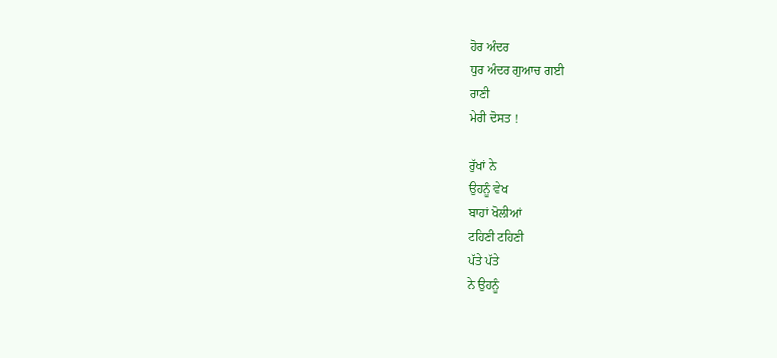ਹੋਰ ਅੰਦਰ
ਧੁਰ ਅੰਦਰ ਗੁਆਚ ਗਈ
ਰਾਣੀ
ਮੇਰੀ ਦੋਸਤ !

ਰੁੱਖਾਂ ਨੇ
ਉਹਨੂੰ ਵੇਖ
ਬਾਹਾਂ ਖੋਲੀਆਂ
ਟਹਿਣੀ ਟਹਿਣੀ
ਪੱਤੇ ਪੱਤੇ
ਨੇ ਉਹਨੂੰ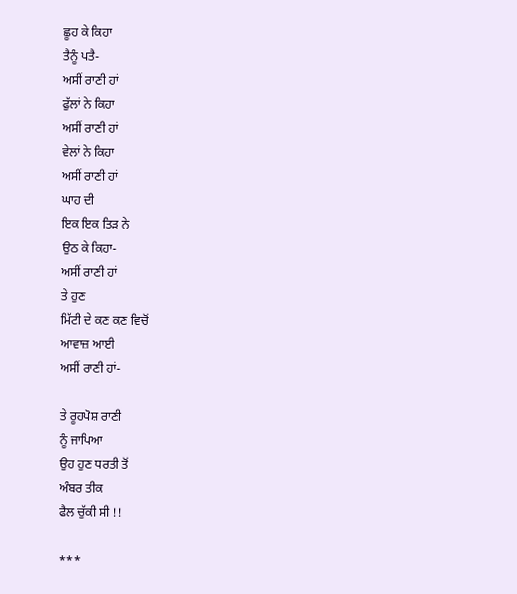ਛੂਹ ਕੇ ਕਿਹਾ
ਤੈਨੂੰ ਪਤੈ-
ਅਸੀਂ ਰਾਣੀ ਹਾਂ
ਫੁੱਲਾਂ ਨੇ ਕਿਹਾ
ਅਸੀਂ ਰਾਣੀ ਹਾਂ
ਵੇਲਾਂ ਨੇ ਕਿਹਾ
ਅਸੀਂ ਰਾਣੀ ਹਾਂ
ਘਾਹ ਦੀ
ਇਕ ਇਕ ਤਿੜ ਨੇ
ਉਠ ਕੇ ਕਿਹਾ-
ਅਸੀਂ ਰਾਣੀ ਹਾਂ
ਤੇ ਹੁਣ
ਮਿੱਟੀ ਦੇ ਕਣ ਕਣ ਵਿਚੋਂ
ਆਵਾਜ਼ ਆਈ
ਅਸੀਂ ਰਾਣੀ ਹਾਂ-

ਤੇ ਰੂਹਪੋਸ਼ ਰਾਣੀ
ਨੂੰ ਜਾਪਿਆ
ਉਹ ਹੁਣ ਧਰਤੀ ਤੋਂ
ਅੰਬਰ ਤੀਕ
ਫੈਲ ਚੁੱਕੀ ਸੀ !!

***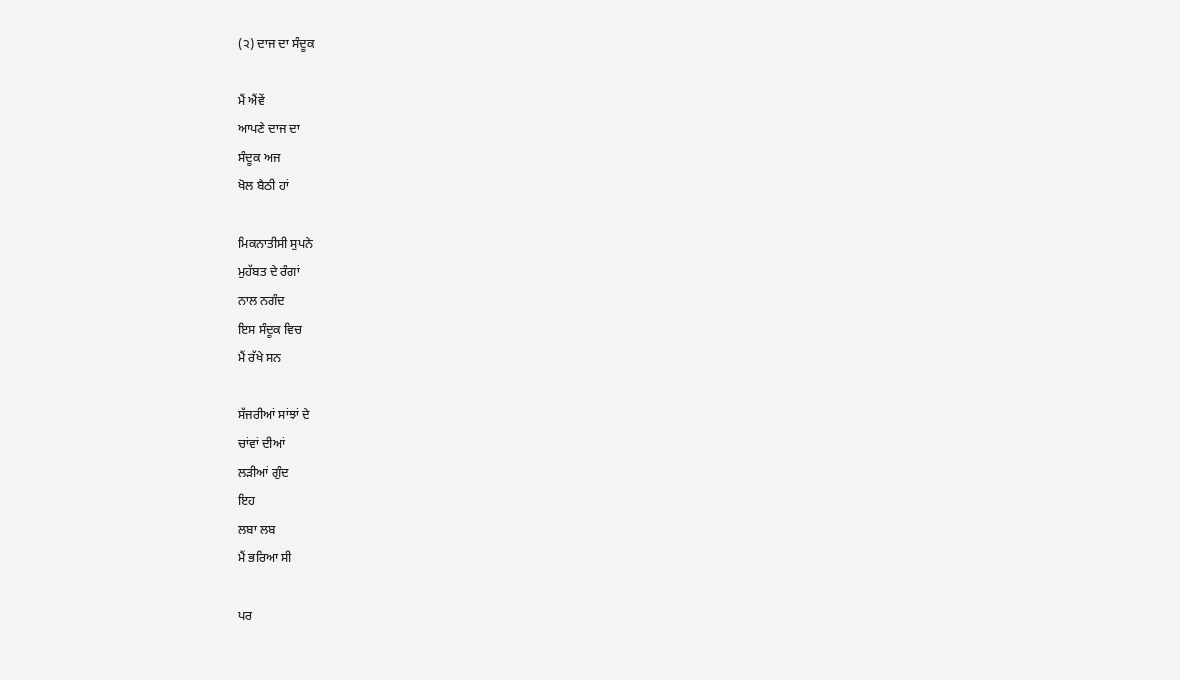(੨) ਦਾਜ ਦਾ ਸੰਦੂਕ

ਮੈਂ ਐਂਵੇਂ
ਆਪਣੇ ਦਾਜ ਦਾ
ਸੰਦੂਕ ਅਜ
ਖੋਲ ਬੈਠੀ ਹਾਂ

ਮਿਕਨਾਤੀਸੀ ਸੁਪਨੇ
ਮੁਹੱਬਤ ਦੇ ਰੰਗਾਂ
ਨਾਲ ਨਗੰਦ
ਇਸ ਸੰਦੂਕ ਵਿਚ
ਮੈਂ ਰੱਖੇ ਸਨ

ਸੱਜਰੀਆਂ ਸਾਂਝਾਂ ਦੇ
ਚਾਂਵਾਂ ਦੀਆਂ
ਲੜੀਆਂ ਗੁੰਦ
ਇਹ
ਲਬਾ ਲਬ
ਮੈਂ ਭਰਿਆ ਸੀ

ਪਰ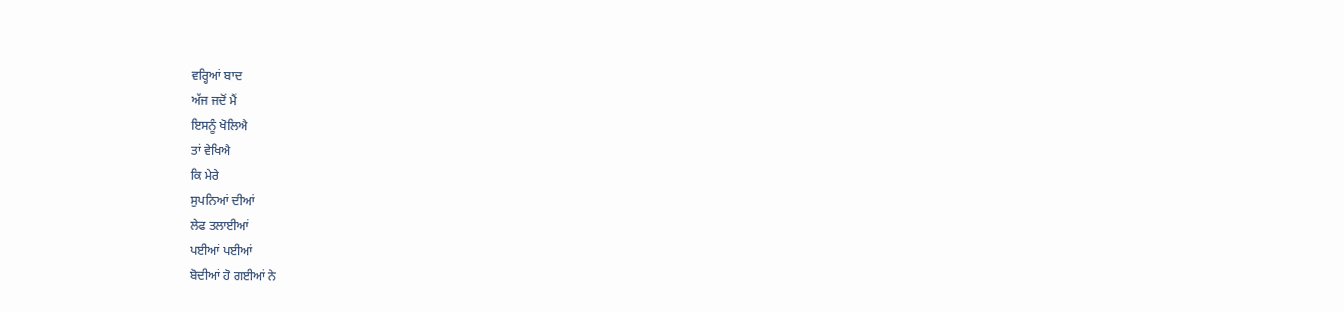ਵਰ੍ਹਿਆਂ ਬਾਦ
ਅੱਜ ਜਦੋਂ ਮੈਂ
ਇਸਨੂੰ ਖੋਲਿਐ
ਤਾਂ ਵੇਖਿਐ
ਕਿ ਮੇਰੇ
ਸੁਪਨਿਆਂ ਦੀਆਂ
ਲੇਫ ਤਲਾਈਆਂ
ਪਈਆਂ ਪਈਆਂ
ਬੋਦੀਆਂ ਹੋ ਗਈਆਂ ਨੇ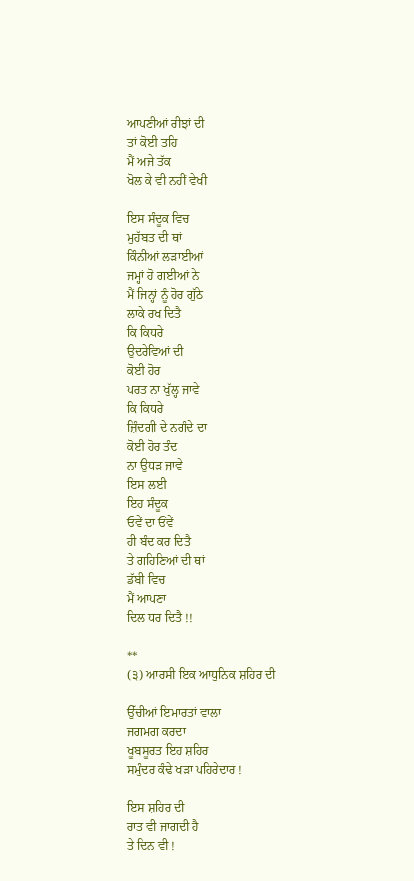ਆਪਣੀਆਂ ਰੀਝਾਂ ਦੀ
ਤਾਂ ਕੋਈ ਤਹਿ
ਮੈਂ ਅਜੇ ਤੱਕ
ਖੋਲ ਕੇ ਵੀ ਨਹੀਂ ਵੇਖੀ

ਇਸ ਸੰਦੂਕ ਵਿਚ
ਮੁਹੱਬਤ ਦੀ ਥਾਂ
ਕਿੰਨੀਆਂ ਲੜਾਈਆਂ
ਜਮ੍ਹਾਂ ਹੋ ਗਈਆਂ ਨੇ
ਮੈਂ ਜਿਨ੍ਹਾਂ ਨੂੰ ਹੋਰ ਗੁੱਠੇ
ਲਾਕੇ ਰਖ ਦਿਤੈ
ਕਿ ਕਿਧਰੇ
ਉਦਰੇਵਿਆਂ ਦੀ
ਕੋਈ ਹੋਰ
ਪਰਤ ਨਾ ਖੁੱਲ੍ਹ ਜਾਵੇ
ਕਿ ਕਿਧਰੇ
ਜ਼ਿੰਦਗੀ ਦੇ ਨਗੰਦੇ ਦਾ
ਕੋਈ ਹੋਰ ਤੰਦ
ਨਾ ਉਧੜ ਜਾਵੇ
ਇਸ ਲਈ
ਇਹ ਸੰਦੂਕ
ਓਵੇਂ ਦਾ ਓਂਵੇਂ
ਹੀ ਬੰਦ ਕਰ ਦਿਤੈ
ਤੇ ਗਹਿਣਿਆਂ ਦੀ ਥਾਂ
ਡੱਬੀ ਵਿਚ
ਮੈਂ ਆਪਣਾ
ਦਿਲ ਧਰ ਦਿਤੈ !!

**
(੩) ਆਰਸੀ ਇਕ ਆਧੁਨਿਕ ਸ਼ਹਿਰ ਦੀ

ਉੱਚੀਆਂ ਇਮਾਰਤਾਂ ਵਾਲਾ
ਜਗਮਗ ਕਰਦਾ
ਖੂਬਸੂਰਤ ਇਹ ਸ਼ਹਿਰ
ਸਮੁੰਦਰ ਕੰਢੇ ਖੜਾ ਪਹਿਰੇਦਾਰ !

ਇਸ ਸ਼ਹਿਰ ਦੀ
ਰਾਤ ਵੀ ਜਾਗਦੀ ਹੈ
ਤੇ ਦਿਨ ਵੀ !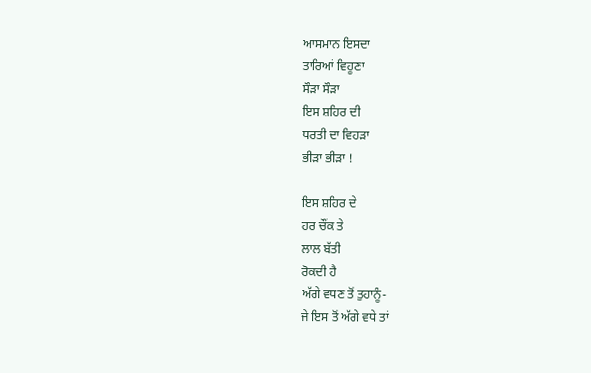ਆਸਮਾਨ ਇਸਦਾ
ਤਾਰਿਆਂ ਵਿਹੂਣਾ
ਸੌੜਾ ਸੌੜਾ
ਇਸ ਸ਼ਹਿਰ ਦੀ
ਧਰਤੀ ਦਾ ਵਿਹੜਾ
ਭੀੜਾ ਭੀੜਾ !

ਇਸ ਸ਼ਹਿਰ ਦੇ
ਹਰ ਚੌਂਕ ਤੇ
ਲਾਲ ਬੱਤੀ
ਰੋਕਦੀ ਹੈ
ਅੱਗੇ ਵਧਣ ਤੋਂ ਤੁਹਾਨੂੰ-
ਜੇ ਇਸ ਤੋਂ ਅੱਗੇ ਵਧੇ ਤਾਂ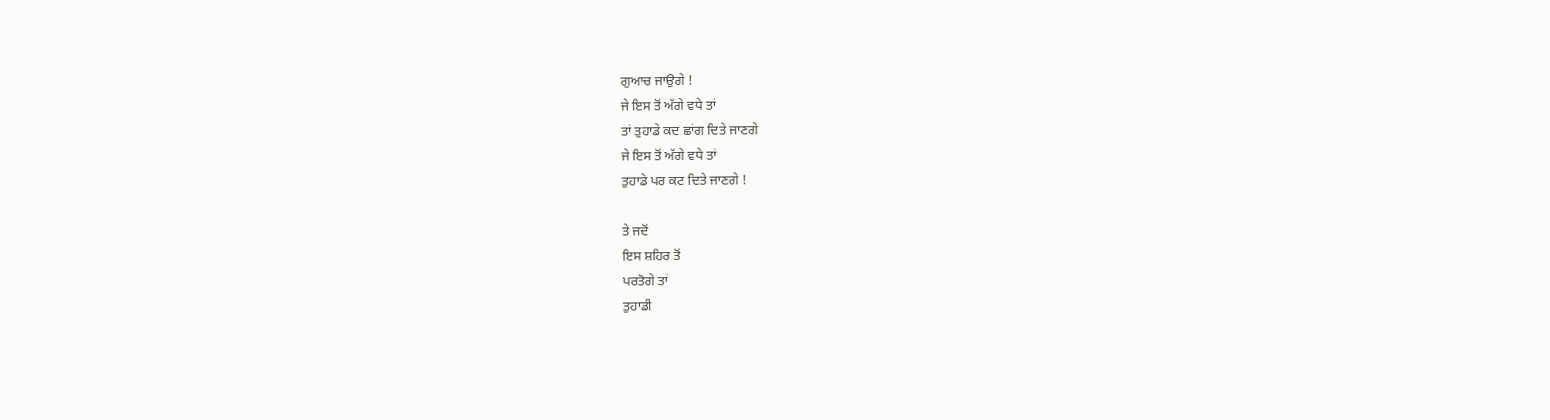ਗੁਆਚ ਜਾਉਗੇ !
ਜੇ ਇਸ ਤੋਂ ਅੱਗੇ ਵਧੇ ਤਾਂ
ਤਾਂ ਤੁਹਾਡੇ ਕਦ ਛਾਂਗ ਦਿਤੇ ਜਾਣਗੇ
ਜੇ ਇਸ ਤੋਂ ਅੱਗੇ ਵਧੇ ਤਾਂ
ਤੁਹਾਡੇ ਪਰ ਕਟ ਦਿਤੇ ਜਾਣਗੇ !

ਤੇ ਜਦੋਂ
ਇਸ ਸ਼ਹਿਰ ਤੋਂ
ਪਰਤੋਗੇ ਤਾਂ
ਤੁਹਾਡੀ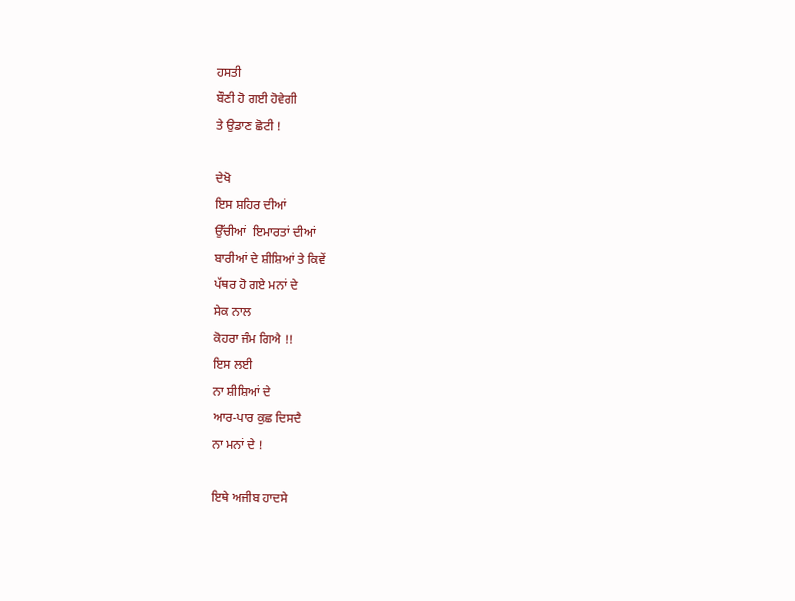ਹਸਤੀ
ਬੌਣੀ ਹੋ ਗਈ ਹੋਵੇਗੀ
ਤੇ ਉਡਾਣ ਛੋਟੀ !

ਦੇਖੋ
ਇਸ ਸ਼ਹਿਰ ਦੀਆਂ
ਉੱਚੀਆਂ  ਇਮਾਰਤਾਂ ਦੀਆਂ
ਬਾਰੀਆਂ ਦੇ ਸ਼ੀਸ਼ਿਆਂ ਤੇ ਕਿਵੇਂ
ਪੱਥਰ ਹੋ ਗਏ ਮਨਾਂ ਦੇ
ਸੇਕ ਨਾਲ
ਕੋਹਰਾ ਜੰਮ ਗਿਐ !!
ਇਸ ਲਈ
ਨਾ ਸ਼ੀਸ਼ਿਆਂ ਦੇ
ਆਰ-ਪਾਰ ਕੁਛ ਦਿਸਦੈ
ਨਾ ਮਨਾਂ ਦੇ !

ਇਥੇ ਅਜੀਬ ਹਾਦਸੇ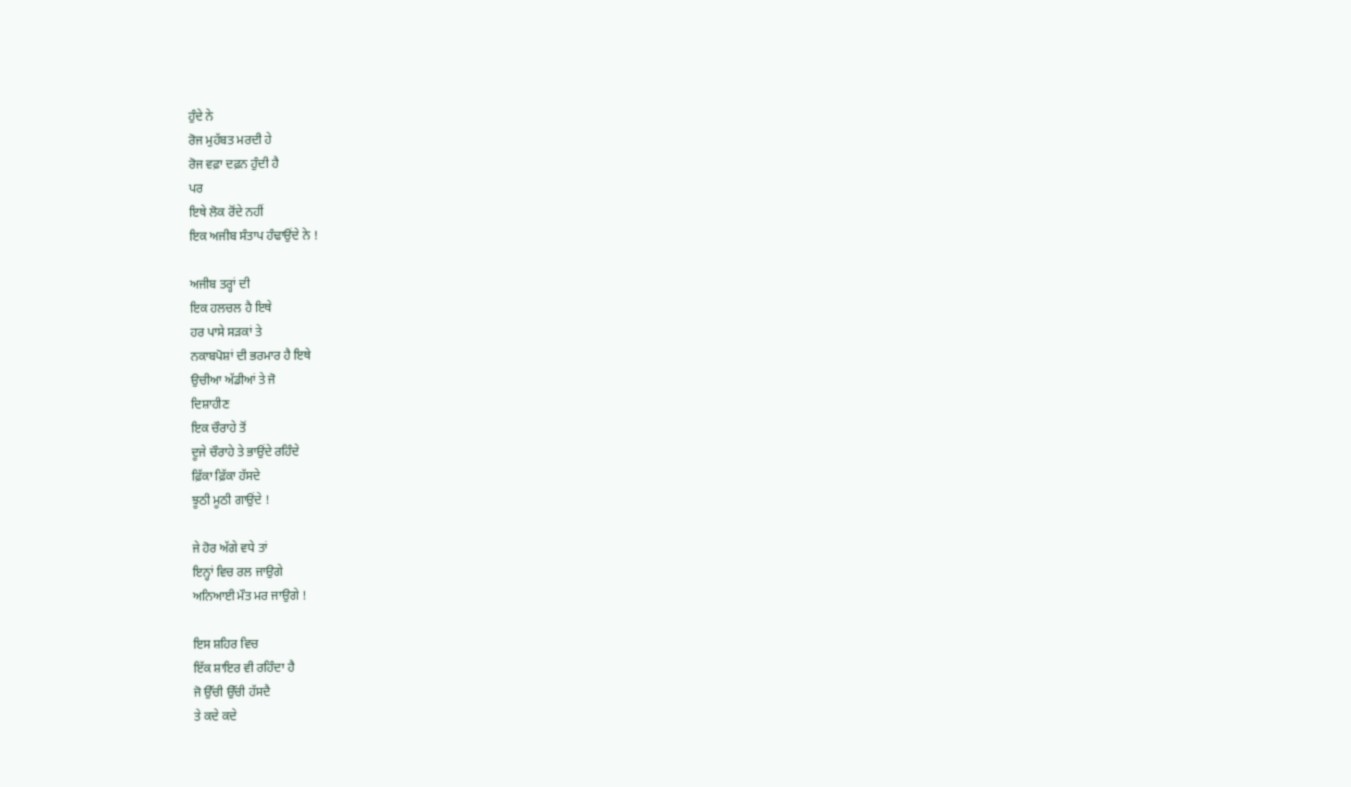ਹੁੰਦੇ ਨੇ
ਰੋਜ ਮੁਹੱਬਤ ਮਰਦੀ ਹੇ
ਰੋਜ ਵਫ਼ਾ ਦਫ਼ਨ ਹੁੰਦੀ ਹੈ
ਪਰ
ਇਥੇ ਲੋਕ ਰੋਂਦੇ ਨਹੀਂ
ਇਕ ਅਜੀਬ ਸੰਤਾਪ ਹੰਢਾਉਂਦੇ ਨੇ !

ਅਜੀਬ ਤਰ੍ਹਾਂ ਦੀ
ਇਕ ਹਲਚਲ ਹੈ ਇਥੇ
ਹਰ ਪਾਸੇ ਸੜਕਾਂ ਤੇ
ਨਕਾਬਪੋਸ਼ਾਂ ਦੀ ਭਰਮਾਰ ਹੈ ਇਥੇ
ਉਚੀਆ ਅੱਡੀਆਂ ਤੇ ਜੋ
ਦਿਸ਼ਾਹੀਣ
ਇਕ ਚੌਰਾਹੇ ਤੋਂ
ਦੂਜੇ ਚੌਰਾਹੇ ਤੇ ਭਾਉਂਦੇ ਰਹਿੰਦੇ
ਫ਼ਿੱਕਾ ਫ਼ਿੱਕਾ ਹੱਸਦੇ
ਝੂਠੀ ਮੂਠੀ ਗਾਉਂਦੇ !

ਜੇ ਹੋਰ ਅੱਗੇ ਵਧੇ ਤਾਂ
ਇਨ੍ਹਾਂ ਵਿਚ ਰਲ ਜਾਉਗੇ
ਅਨਿਆਈ ਮੌਤ ਮਰ ਜਾਉਗੇ !

ਇਸ ਸ਼ਹਿਰ ਵਿਚ
ਇੱਕ ਸ਼ਾਇਰ ਵੀ ਰਹਿੰਦਾ ਹੈ
ਜੋ ਉੱਚੀ ਉੱਚੀ ਹੱਸਦੈ
ਤੇ ਕਦੇ ਕਦੇ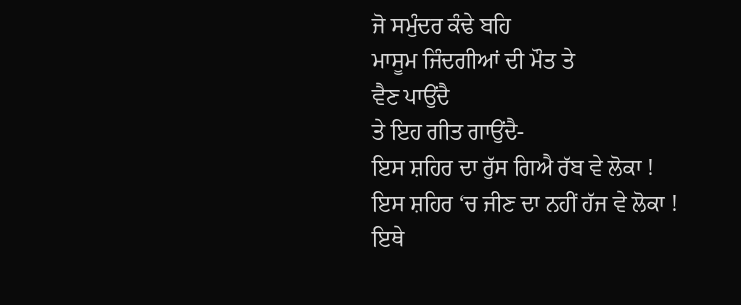ਜੋ ਸਮੁੰਦਰ ਕੰਢੇ ਬਹਿ
ਮਾਸੂਮ ਜਿੰਦਗੀਆਂ ਦੀ ਮੌਤ ਤੇ
ਵੈਣ ਪਾਉਂਦੈ
ਤੇ ਇਹ ਗੀਤ ਗਾਉਂਦੈ-
ਇਸ ਸ਼ਹਿਰ ਦਾ ਰੁੱਸ ਗਿਐ ਰੱਬ ਵੇ ਲੋਕਾ !
ਇਸ ਸ਼ਹਿਰ ‘ਚ ਜੀਣ ਦਾ ਨਹੀਂ ਹੱਜ ਵੇ ਲੋਕਾ !
ਇਥੇ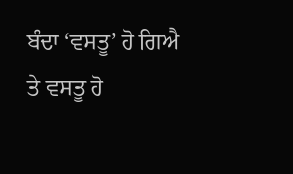ਬੰਦਾ ‘ਵਸਤੂ’ ਹੋ ਗਿਐ
ਤੇ ਵਸਤੂ ਹੋ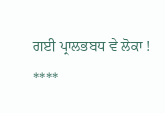ਗਈ ਪ੍ਰਾਲਭਬਧ ਵੇ ਲੋਕਾ !
****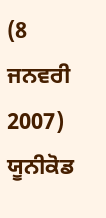(8 ਜਨਵਰੀ 2007) ਯੂਨੀਕੋਡ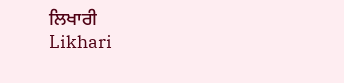ਲਿਖਾਰੀ
Likhari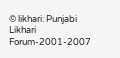© likhari: Punjabi Likhari Forum-2001-2007